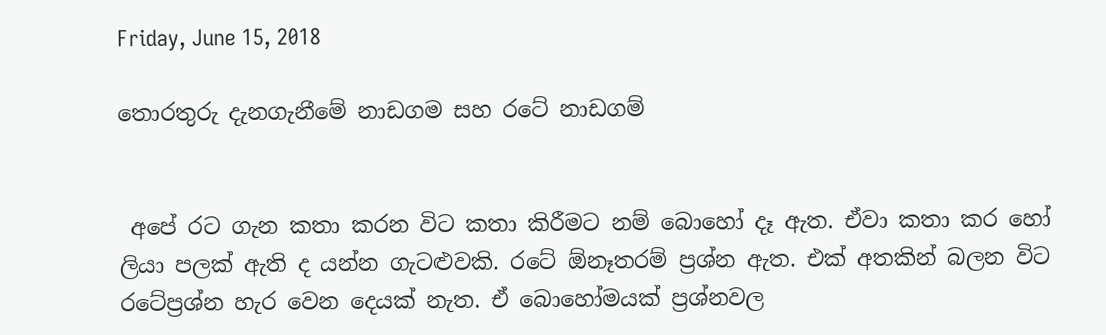Friday, June 15, 2018

තොරතුරු දැනගැනීමේ නාඩගම සහ රටේ නාඩගම්


 අපේ රට ගැන කතා කරන විට කතා කිරීමට නම් බොහෝ දෑ ඇත. ඒවා කතා කර හෝ ලියා පලක් ඇති ද යන්න ගැටළුවකි. රටේ ඕනෑතරම් ප්‍රශ්න ඇත. එක් අතකින් බලන විට රටේප්‍රශ්න හැර වෙන දෙයක් නැත. ඒ බොහෝමයක් ප්‍රශ්නවල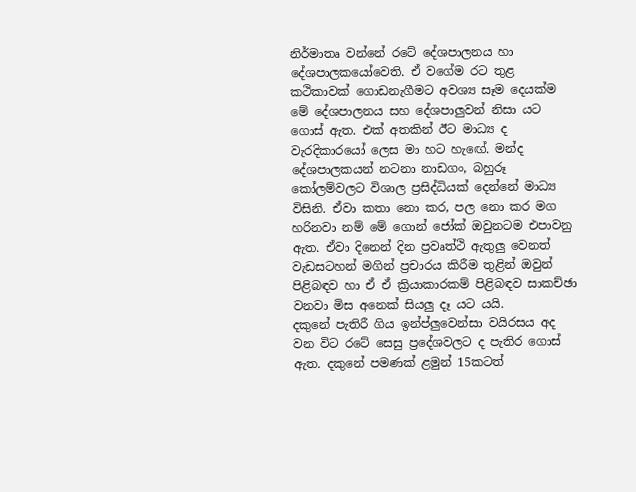නිර්මාතෘ වන්නේ රටේ දේශපාලනය හා දේශපාලකයෝවෙති. ඒ වගේම රට තුළ කථිකාවක් ගොඩනැගීමට අවශ්‍ය සෑම දෙයක්ම මේ දේශපාලනය සහ දේශපාලුවන් නිසා යට ගොස් ඇත. එක් අතකින් ඊට මාධ්‍ය ද වැරදිකාරයෝ ලෙස මා හට හැඟේ. මන්ද දේශපාලකයන් නටනා නාඩගං, බහුරූ කෝලම්වලට විශාල ප්‍රසිද්ධියක් දෙන්නේ මාධ්‍ය විසිනි. ඒවා කතා නො කර, පල නො කර මග හරිනවා නම් මේ ගොන් ජෝක් ඔවුනටම එපාවනු ඇත. ඒවා දිනෙන් දින ප්‍රවෘත්ථි ඇතුලු වෙනත් වැඩසටහන් මගින් ප්‍රචාරය කිරීම තුළින් ඔවුන් පිළිබඳව හා ඒ ඒ ක්‍රියාකාරකම් පිළිබඳව සාකච්ඡා වනවා මිස අනෙක් සියලු දෑ යට යයි.
දකුනේ පැතිරී ගිය ඉන්ප්ලුවෙන්සා වයිරසය අද වන විට රටේ සෙසු ප්‍ර‍දේශවලට ද පැතිර ගොස් ඇත. දකුනේ පමණක් ළමුන් 15කටත්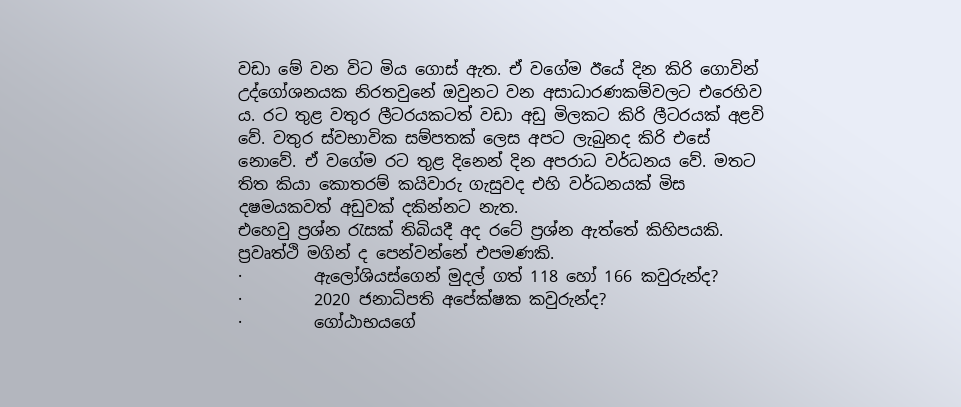වඩා මේ වන විට මිය ගොස් ඇත. ඒ වගේම ඊයේ දින කිරි ගොවින් උද්ගෝශනයක නිරතවුනේ ඔවුනට වන අසාධාරණකම්වලට එරෙහිව  ය. රට තුළ වතුර ලීටරයකටත් වඩා අඩු මිලකට කිරි ලීටරයක් අළවි වේ. වතුර ස්වභාවික සම්පතක් ලෙස අපට ලැබුනද කිරි එසේ නොවේ. ඒ වගේම රට තුළ දිනෙන් දින අපරාධ වර්ධනය වේ. මතට තිත කියා කොතරම් කයිවාරු ගැසුවද එහි වර්ධනයක් මිස දෂමයකවත් අඩුවක් දකින්නට නැත.
එහෙවු ප්‍රශ්න රැසක් තිබියදී අද රටේ ප්‍රශ්න ඇත්තේ කිහිපයකි. ප්‍රවෘත්ථි මගින් ද පෙන්වන්නේ එපමණකි.
·         ඇලෝශියස්ගෙන් මුදල් ගත් 118 හෝ 166 කවුරුන්ද?
·         2020 ජනාධිපති අපේක්ෂක කවුරුන්ද?
·         ගෝඨාභයගේ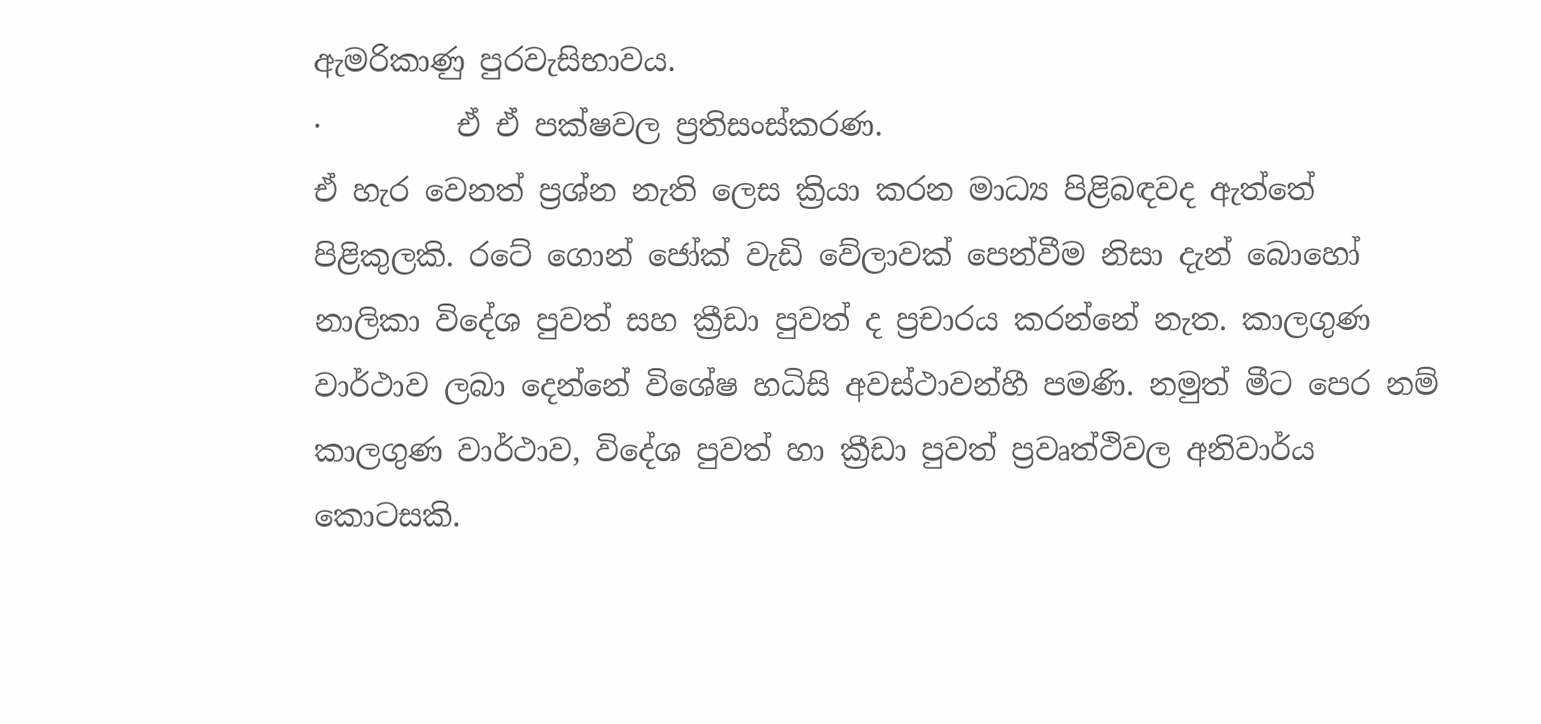ඇමරිකාණු පුරවැසිභාවය.
·         ඒ ඒ පක්ෂවල ප්‍රතිසංස්කරණ.
ඒ හැර වෙනත් ප්‍රශ්න නැති ලෙස ක්‍රියා කරන මාධ්‍ය පිළිබඳවද ඇත්තේ පිළිකුලකි. රටේ ගොන් ජෝක් වැඩි වේලාවක් පෙන්වීම නිසා දැන් බොහෝ නාලිකා විදේශ පුවත් සහ ක්‍රීඩා පුවත් ද ප්‍රචාරය කරන්නේ නැත. කාලගුණ වාර්ථාව ලබා දෙන්නේ විශේෂ හධිසි අවස්ථාවන්හී පමණි. නමුත් මීට පෙර නම් කාලගුණ වාර්ථාව, විදේශ පුවත් හා ක්‍රීඩා පුවත් ප්‍රවෘත්ථිවල අනිවාර්ය කොටසකි.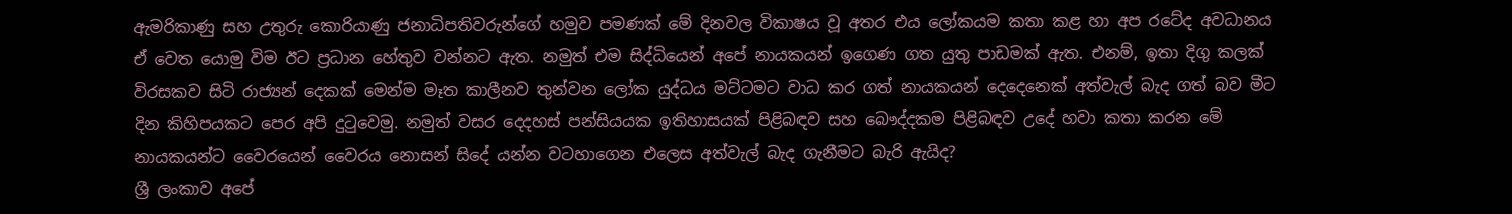ඇමරිකාණු සහ උතුරු කොරියාණු ජනාධිපතිවරුන්ගේ හමුව පමණක් මේ දිනවල විකාෂය වූ අතර එය ලෝකයම කතා කළ හා අප රටේද අවධානය ඒ වෙත යොමු විම ඊට ප්‍රධාන හේතුව වන්නට ඇත. නමුත් එම සිද්ධියෙන් අපේ නායකයන් ඉගෙණ ගත යුතු පාඩමක් ඇත. එනම්, ඉතා දිගු කලක් විරසකව සිටි රාජ්‍යන් දෙකක් මෙන්ම මෑත කාලීනව තුන්වන ලෝක යුද්ධය මට්ටමට වාධ කර ගත් නායකයන් දෙදෙනෙක් අත්වැල් බැද ගත් බව මීට දින කිහිපයකට පෙර අපි දුටුවෙමු. නමුත් වසර දෙදහස් පන්සියයක ඉතිහාසයක් පිළිබඳව සහ බෞද්දකම පිළිබඳව උදේ හවා කතා කරන මේ නායකයන්ට වෛරයෙන් වෛරය නොසන් සිදේ යන්න වටහාගෙන එලෙස අත්වැල් බැද ගැනීමට බැරි ඇයිද?
ශ්‍රී ලංකාව අපේ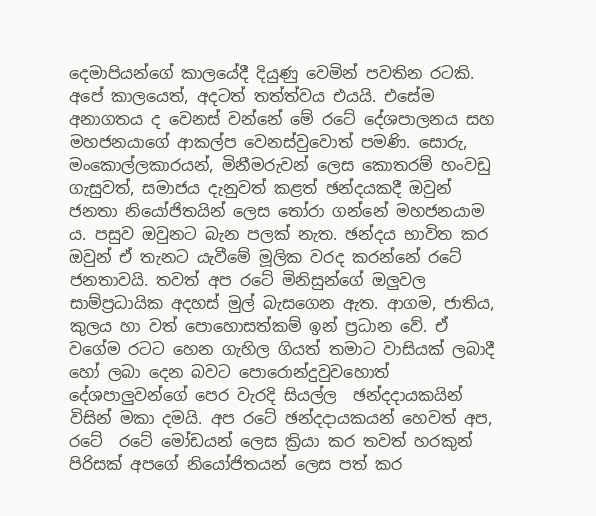දෙමාපියන්ගේ කාලයේදී දියුණු වෙමින් පවතින රටකි. අපේ කාලයෙත්, අදටත් තත්ත්වය එයයි. එසේම අනාගතය ද වෙනස් වන්නේ මේ රටේ දේශපාලනය සහ මහජනයාගේ ආකල්ප වෙනස්වුවොත් පමණි. සොරු, මංකොල්ලකාරයන්, මිනීමරුවන් ලෙස ‍කොතරම් හංවඩු ගැසුවත්, සමාජය දැනුවත් කළත් ඡන්දයකදී ඔවුන් ජනතා නියෝජිතයින් ලෙස තෝරා ගන්නේ මහජනයාම ය. පසුව ඔවුනට බැන පලක් නැත. ඡන්දය භාවිත කර ඔවුන් ඒ තැනට යැවීමේ මූලික වරද කරන්නේ රටේ ජනතාවයි. තවත් අප රටේ මිනිසුන්ගේ ඔලුවල සාම්ප්‍රධායික අදහස් මුල් බැසගෙන ඇත. ආගම, ජාතිය, කුලය හා වත් පොහොසත්කම් ඉන් ප්‍රධාන වේ. ඒ වගේම රටට හෙන ගැහිල ගියත් තමාට වාසියක් ලබාදී හෝ ලබා දෙන බවට පොරොන්දුවුවහොත් දේශපාලුවන්ගේ පෙර වැරදි සියල්ල  ඡන්දදායකයින් විසින් මකා දමයි. අප රටේ ඡන්දදායකයන් හෙවත් අප, රටේ  රටේ මෝඩයන් ලෙස ක්‍රියා කර තවත් හරකුන් පිරිසක් අපගේ නියෝජිතයන් ලෙස පත් කර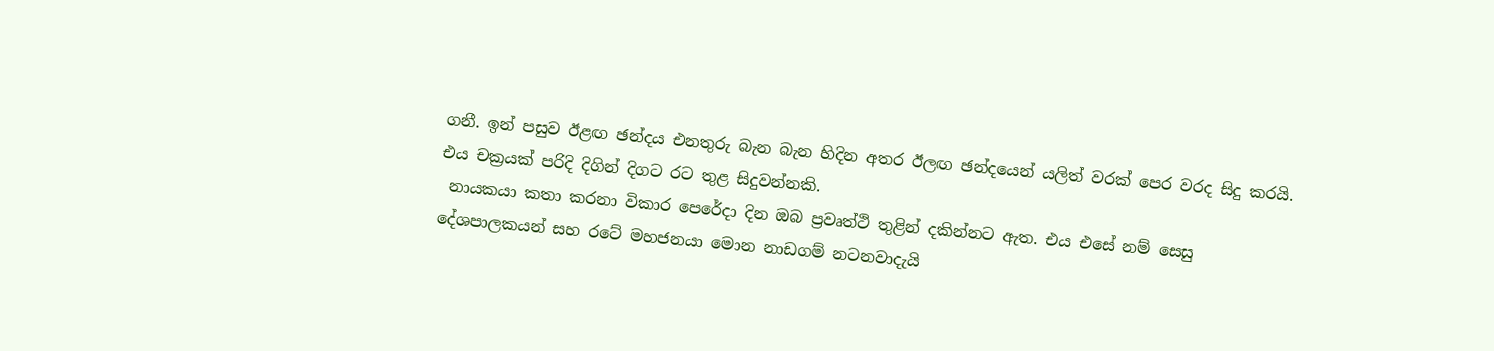ගනී. ඉන් පසුව ඊළඟ ඡන්දය එනතුරු බැන බැන හිදින අතර ඊලඟ ඡන්දයෙන් යලිත් වරක් පෙර වරද සිදු කරයි. එය චක්‍රයක් පරිදි දිගින් දිගට රට තුළ සිදුවන්නකි.
 නායකයා කතා කරනා විකාර පෙරේදා දින ඔබ ප්‍රවෘත්ථි තුළින් දකින්නට ඇත. එය එසේ නම් සෙසු දේශපාලකයන් සහ රටේ මහජනයා මොන නාඩගම් නටනවාදැයි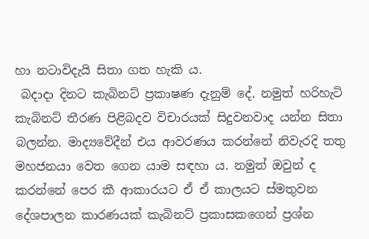හා නටාවිදැයි සිතා ගත හැකි ය.
 බදාදා දිනට කැබිනට් ප්‍රකාෂණ දැනුම් දේ. නමුත් හරිහැටි කැබිනට් තීරණ පිළිබදව විචාරයක් සිදුවනවාද යන්න සිතා බලන්න. මාද්‍යවේදීන් එය ආවරණය කරන්නේ නිවැරදි තතු මහජනයා වෙත ගෙන යාම සඳහා ය. නමුත් ඔවුන් ද කරන්නේ පෙර කී ආකාරයට ඒ ඒ කාලයට ස්මතුවන දේශපාලන කාරණයක් කැබිනට් ප්‍රකාසකගෙන් ප්‍රශ්න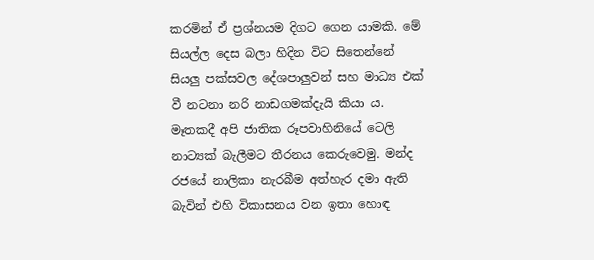කරමින් ඒ ප්‍රශ්නයම දිගට ගෙන යාමකි. මේ සියල්ල දෙස බලා හිදින විට සිතෙන්නේ සියලු පක්සවල දේශපාලුවන් සහ මාධ්‍ය එක් වී නටනා නරි නාඩගමක්දැයි කියා ය.
මෑතකදී අපි ජාතික රූපවාහිනියේ ටෙලි නාට්‍යක් බැලීමට තීරනය කෙරුවෙමු. මන්ද රජයේ නාලිකා නැරබීම අත්හැර දමා ඇති බැවින් එහි විකාසනය වන ඉතා හොඳ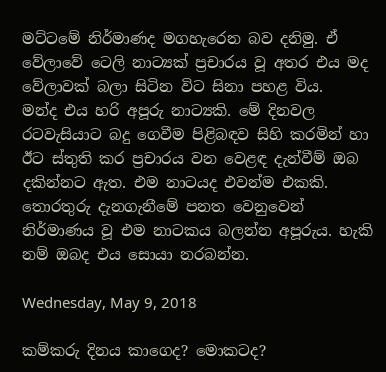මට්ටමේ නිර්මාණද මගහැරෙන බව දනිමු. ඒ වේලාවේ ටෙලි නාට්‍යක් ප්‍රචාරය වූ අතර එය මද වේලාවක් බලා සිටින විට සිනා පහළ විය.
මන්ද එය හරි අපූරු නාට්‍යකි. මේ දිනවල රටවැසියාට බදු ගෙවීම පිළිබඳව සිහි කරමින් හා ඊට ස්තුති කර ප්‍රචාරය වන වෙළඳ දැන්වීම් ඔබ දකින්නට ඇත. එම නාටයද එවන්ම එකකි. තොරතුරු දැනගැනීමේ පනත වෙනුවෙන් නිර්මාණය වූ එම නාටකය බලන්න අපූරුය. හැකි නම් ඔබද එය සොයා නරබන්න.

Wednesday, May 9, 2018

කම්කරු දිනය කාගෙද? මොකටද?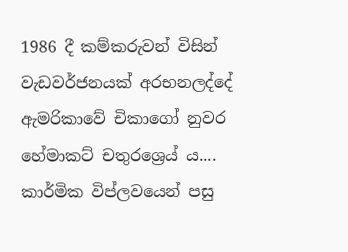1986 දී කම්කරුවන් විසින් වැඩවර්ජනයක් අරභනලද්දේ ඇමරිකාවේ චිකාගෝ නුවර හේමාකට් චතුරශ්‍රෙය් ය....  කාර්මික විප්ලවයෙන් පසු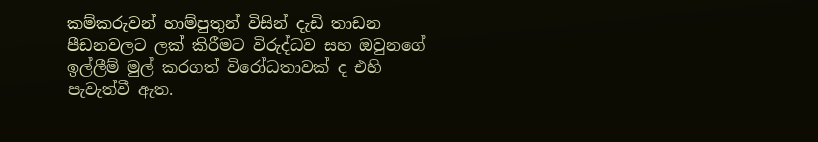කම්කරුවන් හාම්පුතුන් විසින් දැඩි තාඩන පීඩනවලට ලක් කිරීමට විරුද්ධව සහ ඔවුනගේ ඉල්ලීම් මුල් කරගත් විරෝධතාවක් ද එහි පැවැත්වී ඇත.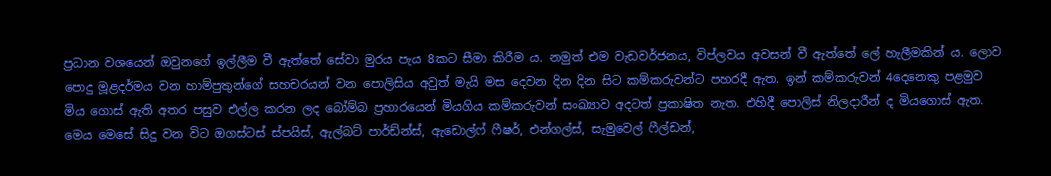ප්‍රධාන වශයෙන් ඔවුනගේ ඉල්ලීම වී ඇත්තේ සේවා මුරය පැය 8කට සීමා කිරීම ය. නමුත් එම වැඩවර්ජනය, විප්ලවය අවසන් වී ඇත්තේ ලේ හැලීමකින් ය. ලොව පොදු මූළදර්මය වන හාම්පුතුන්ගේ සහචරයන් වන පොලිසිය අවුත් මැයි මස දෙවන දින දින සිට කම්කරුවන්ට පහරදී ඇත. ඉන් කම්කරුවන් 4දෙනෙකු පළමුව මිය ගොස් ඇති අතර පසුව එල්ල කරන ලද බෝම්බ ප්‍රහාරයෙන් මියගිය කම්කරුවන් සංඛ්‍යාව අදටත් ප්‍රකාෂිත නැත. එහිදී පොලිස් නිලදාරීන් ද මියගොස් ඇත.
මෙය මෙසේ සිදු වන විට ඔගස්ටස් ස්පයිස්, ඇල්බට් පාර්ඩ්න්ස්, ඇඩොල්ෆ් ෆීෂර්, එන්ගල්ස්, සැමුවෙල් ෆීල්ඩන්,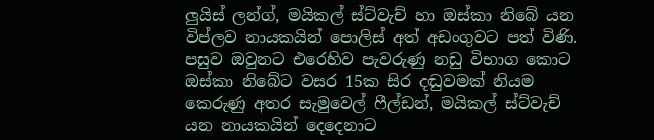ලුයිස් ලන්ග්, මයිකල් ස්ට්වැච් හා ඔස්කා නිබේ යන විප්ලව නායකයින් පොලිස් අත් අඩංගුවට පත් විණි. පසුව ඔවුනට එරෙහිව පැවරුණු නඩු විභාග කොට ඔස්කා නිබේට වසර 15ක සිර දඬුවමක් නියම කෙරුණු අතර සැමුවෙල් ෆීල්ඩන්, මයිකල් ස්ට්වැච් යන නායකයින් දෙදෙනාට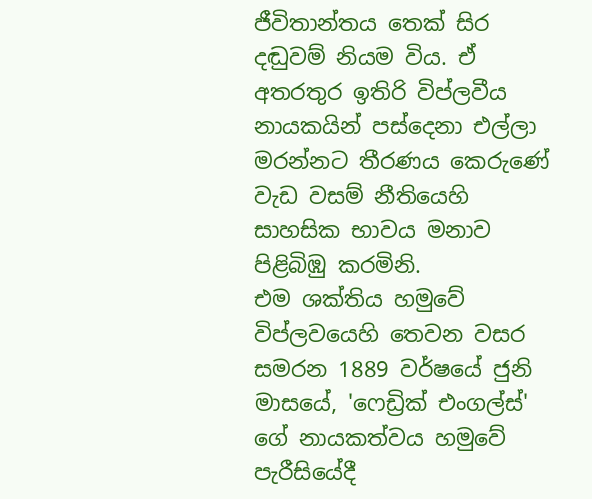ජීවිතාන්තය තෙක් සිර දඬුවම් නියම විය. ඒ අතරතුර ඉතිරි විප්ලවීය නායකයින් පස්දෙනා එල්ලා මරන්නට තීරණය කෙරුණේ වැඩ වසම් නීතියෙහි සාහසික භාවය මනාව පිළිබිඹු කරමිනි.
එම ශක්තිය හමුවේ විප්ලවයෙහි ‍තෙවන වසර සමරන 1889 වර්ෂයේ ජුනි මාසයේ, 'ෆෙඩ්‍රික් එංගල්ස්' ගේ නායකත්වය හමුවේ පැරීසියේදී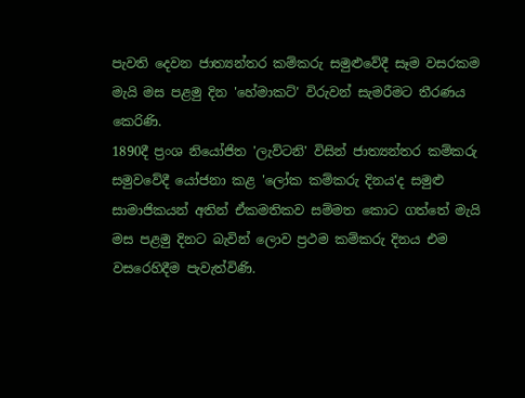පැවති දෙවන ජාත්‍යන්තර කම්කරු සමුළුවේදී සෑම වසරකම මැයි මස පළමු දින 'හේමාකට්' විරුවන් සැමරීමට තීරණය කෙරිණි.
1890දී ප්‍රංශ නියෝජිත 'ලැව්ටනි' විසින් ජාත්‍යන්තර කම්කරු සමුවවේදී යෝජනා කළ 'ලෝක කම්කරු දිනය'ද සමුළු සාමාජිකයන් අතින් ඒකමතිකව සම්මත කොට ගත්තේ මැයි මස පළමු දිනට බැවින් ලොව ප්‍රථම කම්කරු දිනය එම වසරෙහිදීම පැවැත්විණි.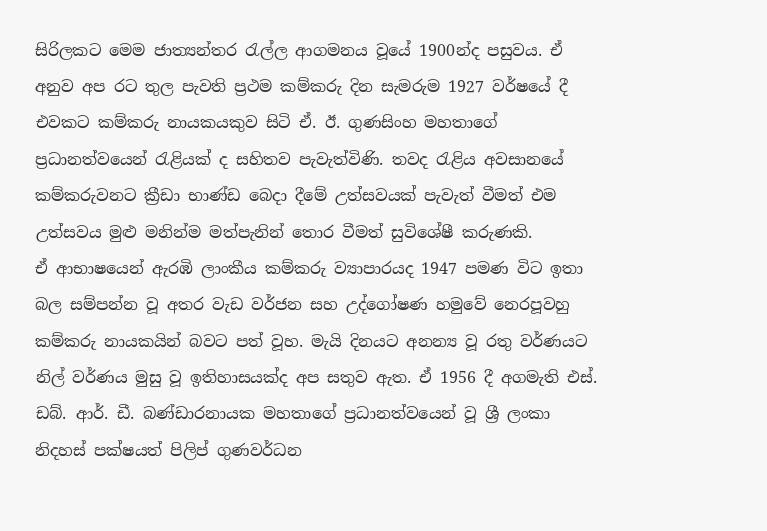සිරිලකට මෙම ජාත්‍යන්තර රැල්ල ආගමනය වූයේ 1900න්ද පසුවය. ඒ අනුව අප රට තුල පැවති ප්‍රථම කම්කරු දින සැමරුම 1927 වර්ෂයේ දී එවකට කම්කරු නායකයකුව සිටි ඒ. ඊ. ගුණසිංහ මහතාගේ ප්‍රධානත්වයෙන් රැළියක් ද සහිතව පැවැත්විණි. තවද රැළිය අවසානයේ කම්කරුවනට ක්‍රීඩා භාණ්ඩ බෙදා දීමේ උත්සවයක් පැවැත් වීමත් එම උත්සවය මුළු මනින්ම මත්පැනින් තොර වීමත් සුවිශේෂී කරුණකි.
ඒ ආභාෂයෙන් ඇරඹි ලාංකීය කම්කරු ව්‍යාපාරයද 1947 පමණ විට ඉතා බල සම්පන්න වූ අතර වැඩ වර්ජන සහ උද්ගෝෂණ හමුවේ නෙරපූවහු කම්කරු නායකයින් බවට පත් වූහ. මැයි දිනයට අනන්‍ය වූ රතු වර්ණයට නිල් වර්ණය මුසු වූ ඉතිහාසයක්ද අප සතුව ඇත. ඒ 1956 දී අගමැති එස්. ඩබ්. ආර්. ඩී. බණ්ඩාරනායක මහතාගේ ප්‍රධානත්වයෙන් වූ ශ්‍රී ලංකා නිදහස් පක්ෂයත් පිලිප් ගුණවර්ධන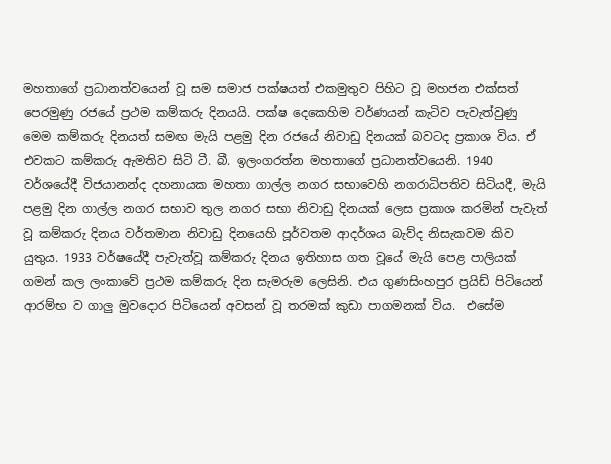මහතාගේ ප්‍රධානත්වයෙන් වූ සම සමාජ පක්ෂයත් එකමුතුව පිහිට වූ මහජන එක්සත් පෙරමුණු රජයේ ප්‍රථම කම්කරු දිනයයි. පක්ෂ දෙකෙහිම වර්ණයන් කැටිව පැවැත්වුණු මෙම කම්කරු දිනයත් සමඟ මැයි පළමු දින රජයේ නිවාඩු දිනයක් බවටද ප්‍රකාශ විය. ඒ එවකට කම්කරු ඇමතිව සිටි ටී. බී. ඉලංගරත්න මහතාගේ ප්‍රධානත්වයෙනි. 1940 වර්ශයේදී විජයානන්ද දහනායක මහතා ගාල්ල නගර සභාවෙහි නගරාධිපතිව සිටියදී, මැයි පළමු දින ගාල්ල නගර සභාව තුල නගර සභා නිවාඩු දිනයක් ලෙස ප්‍රකාශ කරමින් පැවැත් වූ කම්කරු දිනය වර්තමාන නිවාඩු දිනයෙහි පූර්වතම ආදර්ශය බැව්ද නිසැකවම කිව යුතුය. 1933 වර්ෂයේදී පැවැත්වූ කම්කරු දිනය ඉතිහාස ගත වූයේ මැයි පෙළ පාලියක් ගමන් කල ලංකාවේ ප්‍රථම කම්කරු දින සැමරුම ලෙසිනි. එය ගුණසිංහපුර ප්‍රයිඩ් පිටියෙන් ආරම්භ ව ගාලු මුවදොර පිටියෙන් අවසන් වූ තරමක් කුඩා පාගමනක් විය.  එසේම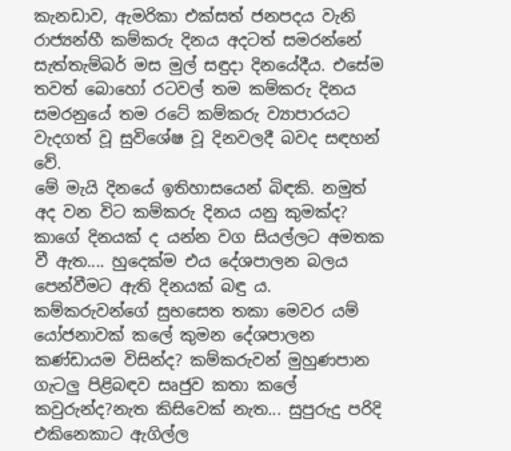කැනඩාව, ඇමරිකා එක්සත් ජනපදය වැනි රාජ්‍යන්හී කම්කරු දිනය අදටත් සමරන්නේ සැත්තැම්බර් මස මුල් සඳුදා දිනයේදීය. එසේම තවත් බොහෝ රටවල් තම කම්කරු දිනය සමරනුයේ තම රටේ කම්කරු ව්‍යාපාරයට වැදගත් වූ සුවිශේෂ වූ දිනවලදී බවද සඳහන් වේ.
මේ මැයි දිනයේ ඉතිහාසයෙන් බිඳකි. නමුත් අද වන විට කම්කරු දිනය යනු කුමක්ද? කාගේ දිනයක් ද යන්න වග සියල්ලට අමතක වී ඇත.... හුදෙක්ම එය දේශපාලන බලය පෙන්වීමට ඇති දිනයක් බඳු ය. කම්කරුවන්ගේ සුභසෙත තකා මෙවර යම් යෝජනාවක් කලේ කුමන දේශපාලන කණ්ඩායම විසින්ද? කම්කරුවන් මුහුණපාන ගැටලු පිළිබඳව සෘජුව කතා කලේ කවුරුන්ද?නැත කිසිවෙක් නැත... සුපුරුදු පරිදි එකිනෙකාට ඇගිල්ල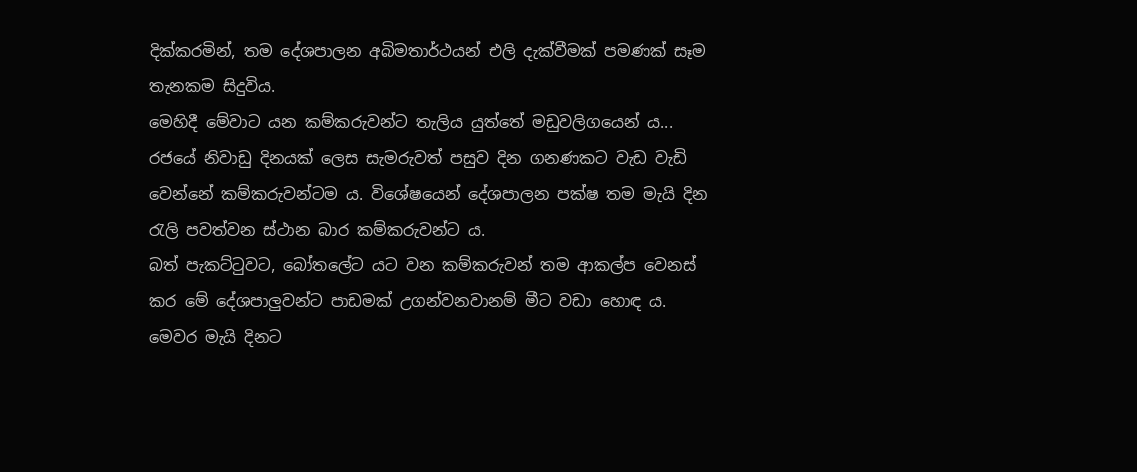දික්කරමින්, තම දේශපාලන අබිමතාර්ථයන් එලි දැක්වීමක් පමණක් සෑම තැනකම සිදුවිය.
මෙහිදී මේවාට යන කම්කරුවන්ට තැලිය යුත්තේ මඩුවලිගයෙන් ය... රජයේ නිවාඩු දිනයක් ලෙස සැමරුවත් පසුව දින ගනණකට වැඩ වැඩි වෙන්නේ කම්කරුවන්ටම ය. විශේෂයෙන් දේශපාලන පක්ෂ තම මැයි දින රැලි පවත්වන ස්ථාන බාර කම්කරුවන්ට ය.
බත් පැකට්ටුවට, බෝතලේට යට වන කම්කරුවන් තම ආකල්ප වෙනස් කර මේ දේශපාලුවන්ට පාඩමක් උගන්වනවානම් මීට වඩා හොඳ ය.
මෙවර මැයි දිනට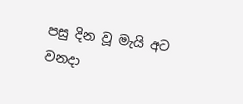පසු දින වූ මැයි අට වනදා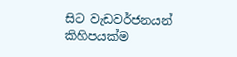සිට වැඩවර්ජනයන් කිහිපයක්ම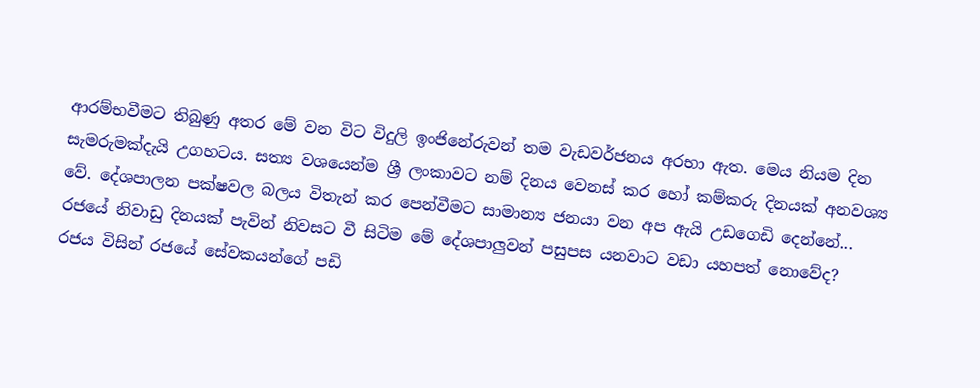ආරම්භවීමට තිබුණු අතර මේ වන විට විදුලි ඉංජිනේරුවන් තම වැඩවර්ජනය අරභා ඇත. මෙය නියම දින සැමරුමක්දැයි උගහටය. සත්‍ය වශයෙන්ම ශ්‍රී ලංකාවට නම් දිනය වෙනස් කර හෝ කම්කරු දිනයක් අනවශ්‍ය වේ. දේශපාලන පක්ෂවල බලය විතැන් කර පෙන්වීමට සාමාන්‍ය ජනයා වන අප ඇයි උඩගෙඩි දෙන්නේ... රජයේ නිවාඩු දිනයක් පැවින් නිවසට වී සිටිම මේ දේශපාලුවන් පසුපස යනවාට වඩා යහපත් නොවේද?
රජය විසින් රජයේ සේවකයන්ගේ පඩි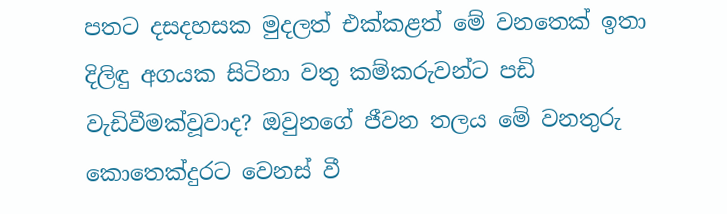පතට දසදහසක මුදලත් එක්කළත් මේ වනතෙක් ඉතා දිලිඳු අගයක සිටිනා වතු කම්කරුවන්ට පඩි වැඩිවීමක්වූවාද? ඔවුනගේ ජීවන තලය මේ වනතුරු කොතෙක්දුරට වෙනස් වී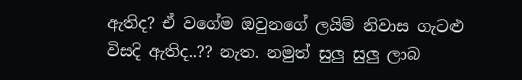ඇතිද? ඒ වගේම ඔවුනගේ ලයිම් නිවාස ගැටළු විසදි ඇතිද..?? නැත. නමුත් සුලු සුලු ලාබ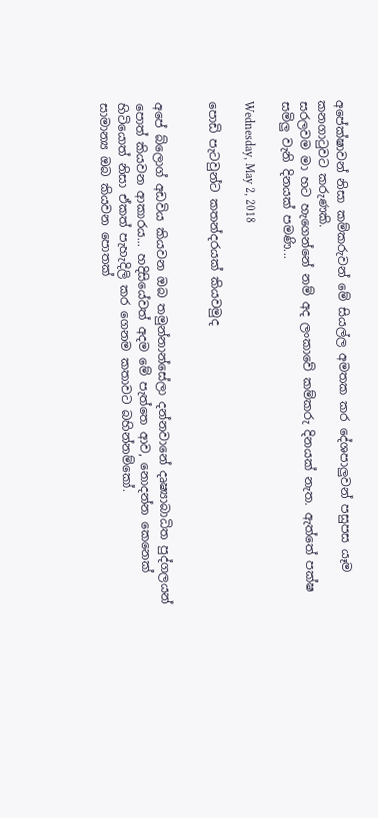අපේක්ෂාවන් නිසා කම්කරුවන් මේ සියල්ල අමතක කර දේශපාලුවන් පසුපස යෑම කනගාටුවට කරුණකි.
සරලවම මා හට හැගෙන්නේ නම් අද ලංකාවේ කම්කරු දිනයක් නැත. ඇත්තේ පක්ෂ සමිලු වැනි දිනයක් පමණි...

Wednesday, May 2, 2018

පොඩි පැටවුන්ට කතන්දරයක් කියවමුද


අපේ බ්ලොග් අඩවිය කියවන ඔබ තමුන්නාන්සේලා දන්නවානේ දෘෂ්‍යාබාධිත පුද්ගලයන් පොත් කියවන ආකාරය... හදිසියේවත් අදම මේ පැත්තෙ ආව, නොදන්න කෙනෙක් හිටියොත් නිසා ඒකත් පැහැදිලි කර ගෙනම කතාවට බහින්නම්කෝ.
සාමාන්‍ය ඔබ කියවන පොතක්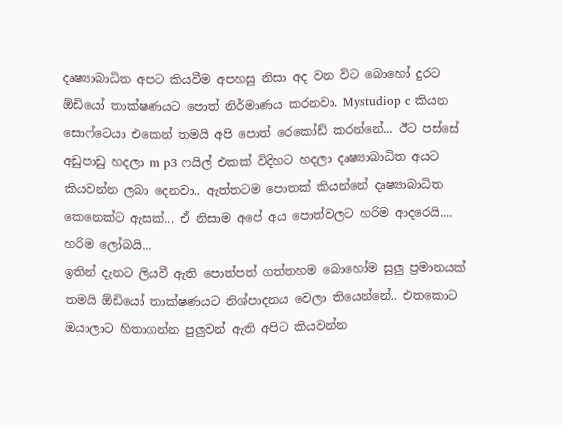දෘෂ්‍යාබාධිත අපට කියවීම අපහසු නිසා අද වන විට බොහෝ දුරට ඕඩියෝ තාක්ෂණයට පොත් නිර්මාණය කරනවා. Mystudiop c කියන සොෆ්ටෙයා එකෙන් තමයි අපි පොත් රෙකෝඩ් කරන්නේ... ඊට පස්සේ අඩුපාඩු හදලා m p3 ෆයිල් එකක් විදිහට හදලා දෘෂ්‍යාබාධිත අයට කියවන්න ලබා දෙනවා.. ඇත්තටම පොතක් කියන්නේ දෘෂ්‍යාබාධිත කෙනෙක්ට ඇසක්... ඒ නිසාම අපේ අය පොත්වලට හරිම ආදරෙයි.... හරිම ලෝබයි...
ඉතින් දැනට ලියවී ඇති පොත්පත් ගත්තහම බොහෝම සුලු ප්‍රමානයක් තමයි ඕඩියෝ තාක්ෂණයට නිශ්පාදනය වෙලා තියෙන්නේ.. එතකොට ඔයාලාට හිතාගන්න පුලුවන් ඇති අපිට කියවන්න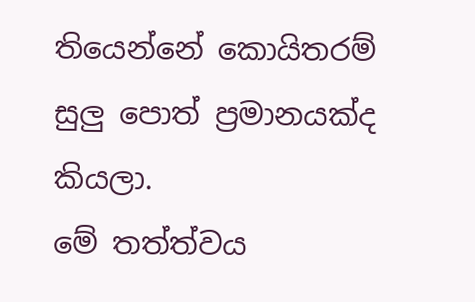තියෙන්නේ කොයිතරම් සුලු පොත් ප්‍රමානයක්ද කියලා.
මේ තත්ත්වය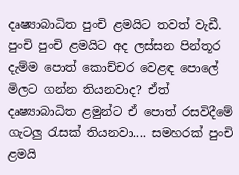දෘෂ්‍යාබාධිත පුංචි ළමයිට තවත් වැඩී. පුංචි පුංචි ළමයිට අද ලස්සන පින්තූර දැම්ම පොත් කොච්චර වෙළඳ පොලේ මිලට ගන්න තියනවාද? ඒත් දෘෂ්‍යාබාධිත ළමුන්ට ඒ පොත් රසවිදීමේ ගැටලු රැසක් තියනවා.... සමහරක් පුංචි ළමයි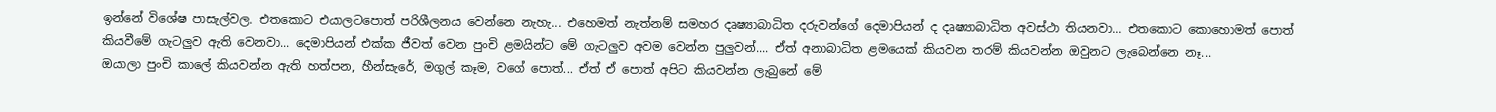ඉන්නේ විශේෂ පාසැල්වල. එතකොට එයාලටපොත් පරිශීලනය වෙන්නෙ නැහැ... එහෙමත් නැත්නම් සමහර දෘෂ්‍යාබාධිත දරුවන්ගේ දෙමාපියන් ද දෘෂ්‍යාබාධිත අවස්ථා තියනවා... එතකොට කොහොමත් පොත් කියවීමේ ගැටලුව ඇති වෙනවා... දෙමාපියන් එක්ක ජීවත් වෙන පුංචි ළමයින්ට මේ ගැටලුව අවම වෙන්න පුලුවන්.... ඒත් අනාබාධිත ළමයෙක් කියවන තරම් කියවන්න ඔවුනට ලැබෙන්නෙ නෑ...
ඔයාලා පුංචි කාලේ කියවන්න ඇති හත්පන, හීන්සැරේ, මගුල් කෑම, වගේ පොත්... ඒත් ඒ පොත් අපිට කියවන්න ලැබුනේ මේ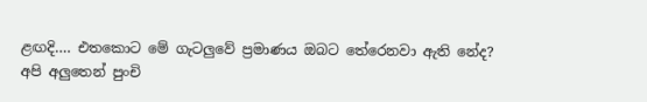ළඟදි.... එතකොට මේ ගැටලුවේ ප්‍රමාණය ඔබට තේරෙනවා ඇති නේද?
අපි අලුතෙන් පුංචි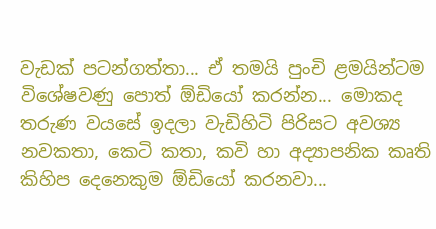වැඩක් පටන්ගත්තා... ඒ තමයි පුංචි ළමයින්ටම විශේෂවණු පොත් ඕඩියෝ කරන්න... මොකද තරුණ වයසේ ඉදලා වැඩිහිටි පිරිසට අවශ්‍ය නවකතා, කෙටි කතා, කවි හා අද්‍යාපනික කෘති කිහිප දෙනෙකුම ඕඩියෝ කරනවා...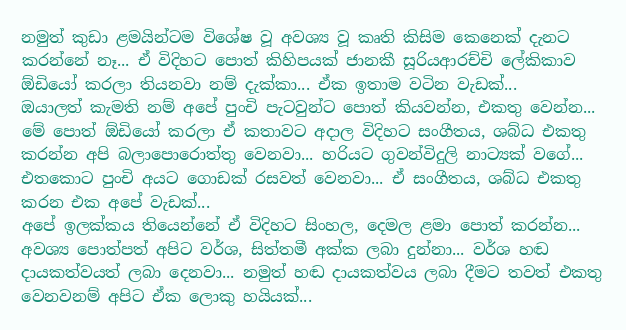නමුත් කුඩා ළමයින්ටම විශේෂ වූ අවශ්‍ය වූ කෘති කිසිම කෙනෙක් දැනට කරන්නේ නෑ... ඒ විදිහට පොත් කිහිපයක් ජානකී සූරියආරච්චි ලේකිකාව ඕඩියෝ කරලා තියනවා නම් දැක්කා... ඒක ඉතාම වටින වැඩක්...
ඔයාලත් කැමති නම් අපේ පුංචි පැටවුන්ට පොත් කියවන්න, එකතු වෙන්න... මේ පොත් ඕඩියෝ කරලා ඒ කතාවට අදාල විදිහට සංගීතය, ශබ්ධ එකතු කරන්න අපි බලාපොරොත්තු වෙනවා... හරියට ගුවන්විදුලි නාට්‍යක් වගේ... එතකොට පුංචි අයට ගොඩක් රසවත් වෙනවා... ඒ සංගීතය, ශබ්ධ එකතු කරන එක අපේ වැඩක්...
අපේ ඉලක්කය තියෙන්නේ ඒ විදිහට සිංහල, දෙමල ළමා පොත් කරන්න... අවශ්‍ය පොත්පත් අපිට වර්ශ, සිත්තමී අක්ක ලබා දුන්නා... වර්ශ හඬ දායකත්වයත් ලබා දෙනවා... නමුත් හඬ දායකත්වය ලබා දීමට තවත් එකතු වෙනවනම් අපිට ඒක ලොකු හයියක්...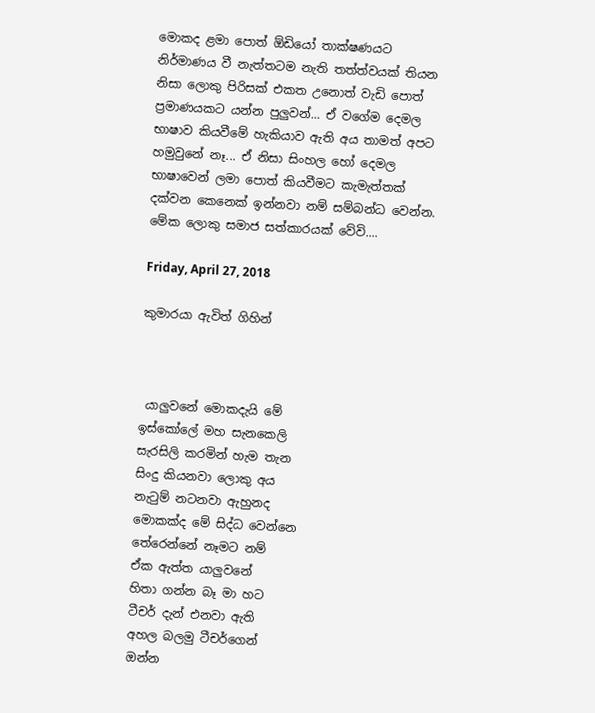මොකද ළමා පොත් ඕඩියෝ තාක්ෂණයට නිර්මාණය වී නැත්තටම නැති තත්ත්වයක් තියන නිසා ලොකු පිරිසක් එකත උනොත් වැඩි පොත් ප්‍රමාණයකට යන්න පුලුවන්... ඒ වගේම දෙමල භාෂාව කියවීමේ හැකියාව ඇති අය තාමත් අපට හමුවුනේ නෑ... ඒ නිසා සිංහල හෝ දෙමල භාෂාවෙන් ලමා පොත් කියවීමට කැමැත්තක් දක්වන කෙනෙක් ඉන්නවා නම් සම්බන්ධ වෙන්න. මේක ලොකු සමාජ සත්කාරයක් වේවි....

Friday, April 27, 2018

කුමාරයා ඇවිත් ගිහින්



 යාලුවනේ මොකදැයි මේ
ඉස්කෝලේ මහ සැනකෙලි
සැරසිලි කරමින් හැම තැන
සිංදු කියනවා ලොකු අය
නැටුම් නටනවා ඇහුනද
මොකක්ද මේ සිද්ධ වෙන්නෙ
තේරෙන්නේ නෑමට නම්
ඒක ඇත්ත යාලුවනේ
හිතා ගන්න බෑ මා හට
ටීචර් දැන් එනවා ඇති
අහල බලමු ටීචර්ගෙන්
ඔන්න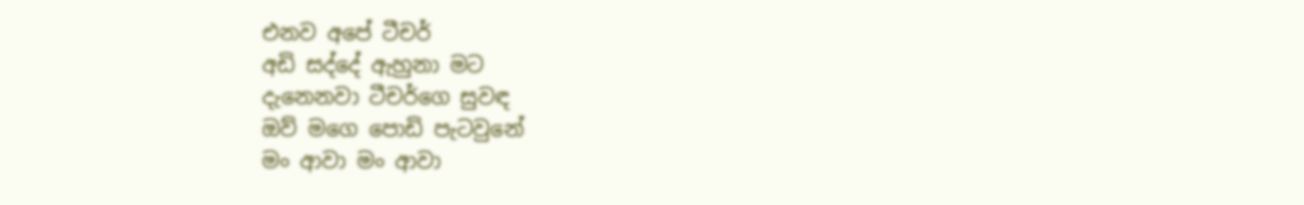එනව අපේ ටීචර්
අඩි සද්දේ ඇහුනා මට
දැනෙනවා ටීචර්ගෙ සුවඳ
ඔව් මගෙ පොඩි පැටවුනේ
මං ආවා ‍මං ආවා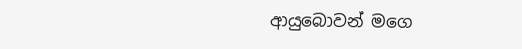ආයුබොවන් මගෙ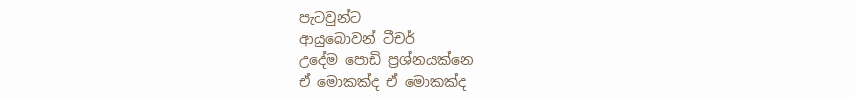පැටවුන්ට
ආයුබොවන් ටීචර්
උදේම පොඩි ප්‍රශ්නයක්නෙ
ඒ මොකක්ද ඒ මොකක්ද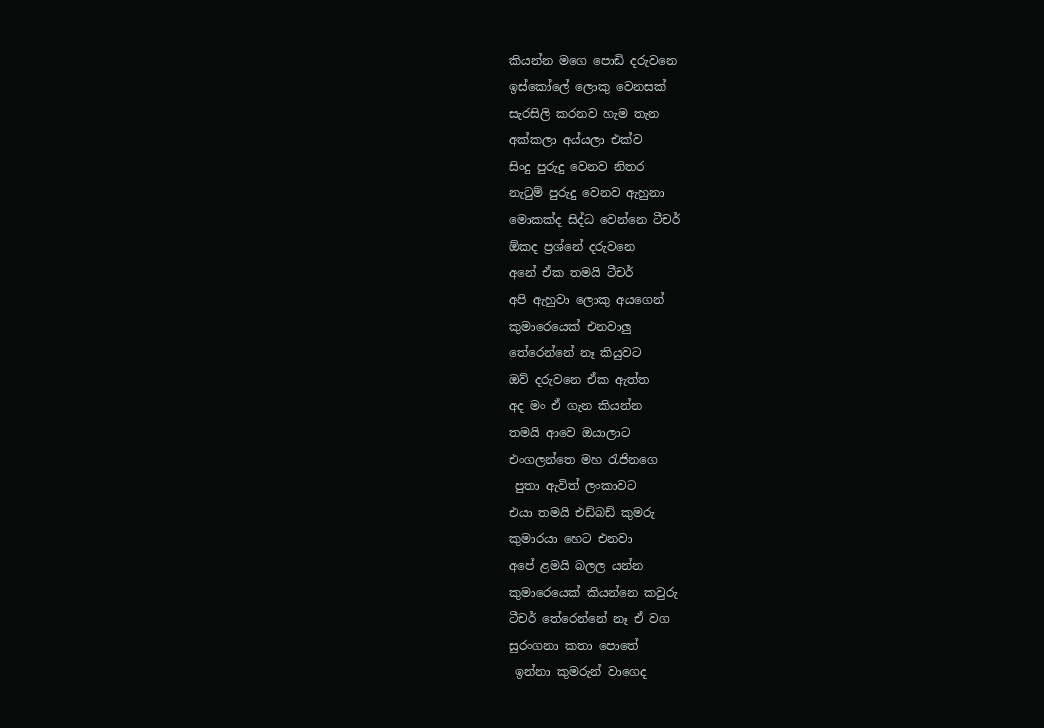කියන්න මගෙ පොඩි දරුවනෙ
ඉස්කෝලේ ලොකු වෙනසක්
සැරසිලි කරනව හැම තැන
අක්කලා අය්යලා එක්ව
සිංදු පුරුදු වෙනව නිතර
නැටුම් පුරුදු වෙනව ඇහුනා
මොකක්ද සිද්ධ වෙන්නෙ ටීචර්
ඕකද ප්‍රශ්නේ දරුවනෙ
අනේ ඒක තමයි ටීචර්
අපි ඇහුවා ලොකු අයගෙන්
කුමාරෙයෙක් එනවාලු
තේරෙන්නේ නෑ කියුවට
ඔව් දරුවනෙ ඒක ඇත්ත
අද මං ඒ ගැන කියන්න
තමයි ආවෙ ඔයාලාට
එංගලන්තෙ මහ රැජිනගෙ
 පුතා ඇවිත් ලංකාවට
එයා තමයි එඩ්බඩ් කුමරු
කුමාරයා හෙට එනවා
අපේ ළමයි බලල යන්න
කුමාරෙයෙක් කියන්නෙ කවුරු
ටීචර් තේරෙන්නේ නෑ ඒ වග
සුරංගනා කතා පොතේ
 ඉන්නා කුමරුන් වාගෙද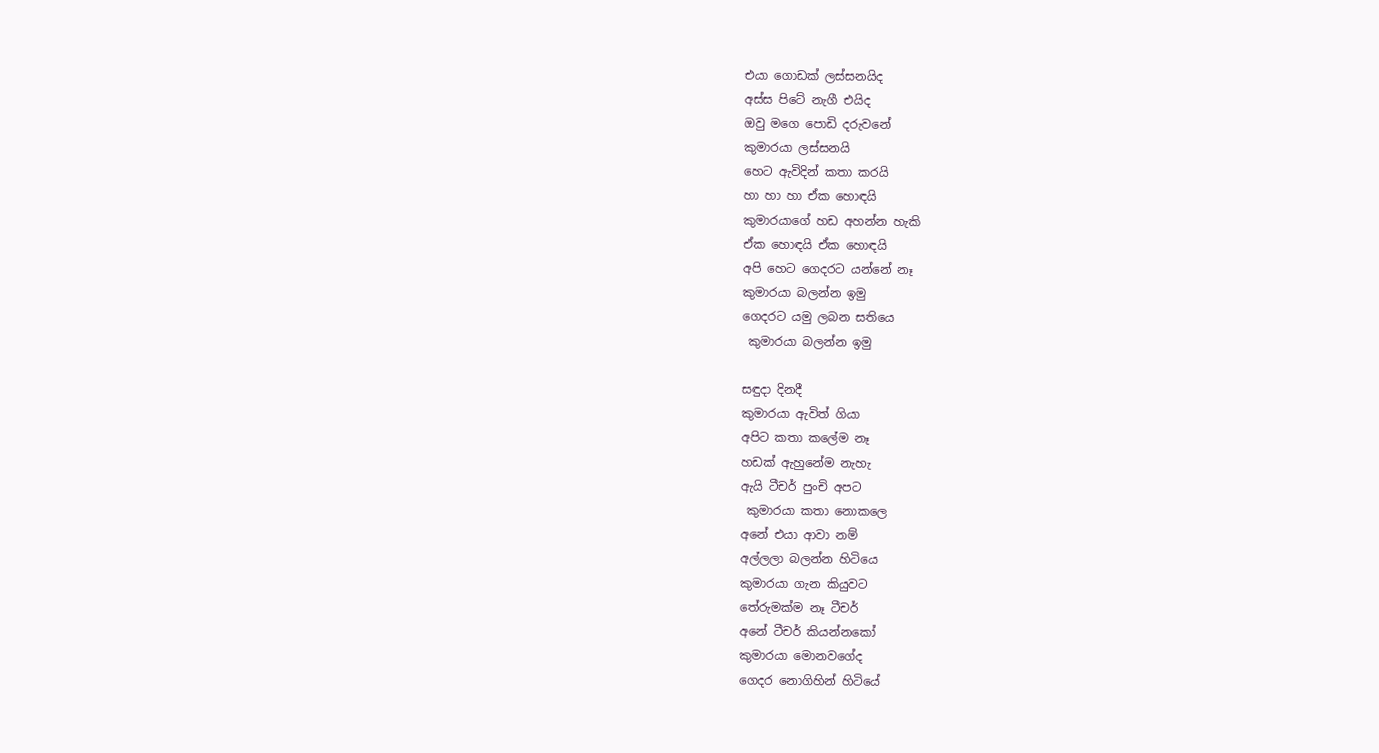එයා ගොඩක් ලස්සනයිද
අස්ස පිටේ නැගී එයිද
ඔවු මගෙ පොඩි දරුවනේ
කුමාරයා ලස්සනයි
හෙට ඇවිදින් කතා කරයි
හා හා හා ඒක හොඳයි
කුමාරයාගේ හඩ අහන්න හැකි
ඒක හොඳයි ඒක හොඳයි
අපි හෙට ගෙදරට යන්නේ නෑ
කුමාරයා බලන්න ඉමු
ගෙදරට යමු ලබන සතියෙ
 කුමාරයා බලන්න ඉමු

සඳුදා දිනදී
කුමාරයා ඇවිත් ගියා
අපිට කතා කලේම නෑ
හඩක් ඇහුනේම නැහැ
ඇයි ටීචර් පුංචි අපට
 කුමාරයා කතා නොකලෙ
අනේ එයා ආවා නම්
අල්ලලා බලන්න හිටියෙ
කුමාරයා ගැන කියුවට
තේරුමක්ම නෑ ටීචර්
අනේ ටීචර් කියන්නකෝ
කුමාරයා මොනවගේද
ගෙදර නොගිහින් හිටියේ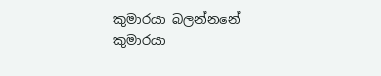කුමාරයා බලන්නනේ
කුමාරයා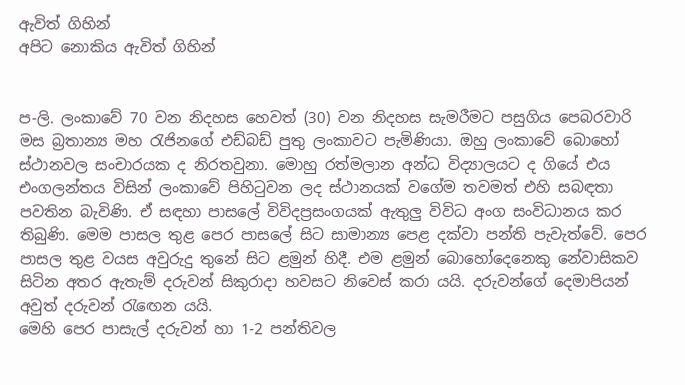ඇවිත් ගිහින්
අපිට නොකිය ඇවිත් ගිහින්


ප-ලි. ලංකාවේ 70 වන නිදහස හෙවත් (30) වන නිදහස සැමරීමට පසුගිය පෙබරවාරි මස බ්‍රතාන්‍ය මහ රැජිනගේ එඩ්බඩ් පුතු ලංකාවට පැමිණියා. ඔහු ලංකාවේ බොහෝ ස්ථානවල සංචාරයක ද නිරතවුනා. මොහු රත්මලාන අන්ධ විද්‍යාලයට ද ගියේ එය එංගලන්තය විසින් ලංකාවේ පිහිටුවන ලද ස්ථානයක් වගේම තවමත් එහි සබඳතා පවතින බැවිණි. ඒ සඳහා පාසලේ විවිදප්‍රසංගයක් ඇතුලු විවිධ අංග සංවිධානය කර තිබුණි. මෙම පාසල තුළ පෙර පාසලේ සිට සාමාන්‍ය පෙළ දක්වා පන්ති පැවැත්වේ. පෙර පාසල තුළ වයස අවුරුදු තුනේ සිට ළමුන් හිදී. එම ළමුන් බොහෝදෙනෙකු නේවාසිකව සිටින අතර ඇතැම් දරුවන් සිකුරාදා හවසට නිවෙස් කරා යයි. දරුවන්ගේ දෙමාපියන් අවුත් දරුවන් රැඟෙන යයි.
මෙහි පෙර පාසැල් දරුවන් හා 1-2 පන්තිවල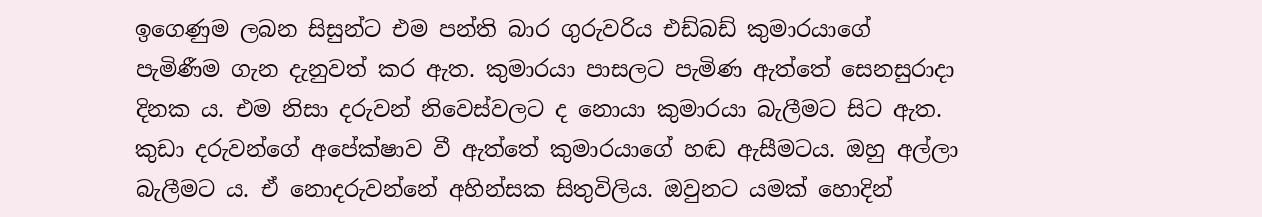ඉගෙණුම ලබන සිසුන්ට එම පන්ති බාර ගුරුවරිය එඩ්බඩ් කුමාරයාගේ පැමිණීම ගැන දැනුවත් කර ඇත. කුමාරයා පාසලට පැමිණ ඇත්තේ සෙනසුරාදා දිනක ය. එම නිසා දරුවන් නිවෙස්වලට ද නොයා කුමාරයා බැලීමට සිට ඇත. කුඩා දරුවන්ගේ අපේක්ෂාව වී ඇත්තේ කුමාරයාගේ හඬ ඇසීමටය. ඔහු අල්ලා බැලීමට ය. ඒ නොදරුවන්නේ අහින්සක සිතුවිලිය. ඔවුනට යමක් හොදින්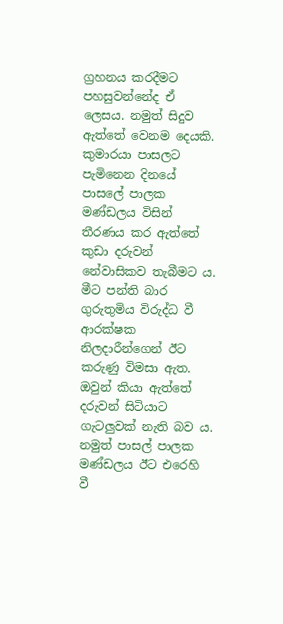ග්‍රහනය කරදීමට පහසුවන්නේද ඒ ලෙසය. නමුත් සිදුව ඇත්තේ වෙනම දෙයකි.
කුමාරයා පාසලට පැමිනෙන දිනයේ පාසලේ පාලක මණ්ඩලය විසින් තීරණය කර ඇත්තේ කුඩා දරුවන් නේවාසිකව තැබීමට ය. මීට පන්ති බාර ගුරුතුමිය විරුද්ධ වී ආරක්ෂක නිලදාරීන්ගෙන් ඊට කරුණු විමසා ඇත. ඔවුන් කියා ඇත්තේ දරුවන් සිටියාට ගැටලුවක් නැති බව ය. නමුත් පාසල් පාලක මණ්ඩලය ඊට එරෙහි වී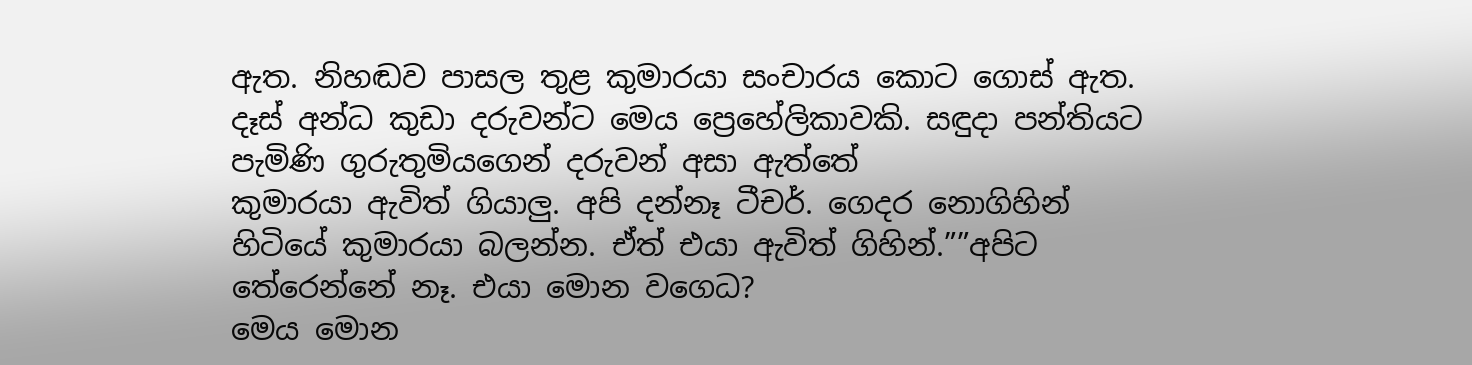ඇත. නිහඬව පාසල තුළ කුමාරයා සංචාරය කොට ගොස් ඇත. දෑස් අන්ධ කුඩා දරුවන්ට මෙය ප්‍රෙහේලිකාවකි. සඳුදා පන්තියට පැමිණි ගුරුතුමියගෙන් දරුවන් අසා ඇත්තේ
කුමාරයා ඇවිත් ගියාලු. අපි දන්නෑ ටීචර්. ගෙදර නොගිහින් හිටියේ කුමාරයා බලන්න. ඒත් එයා ඇවිත් ගිහින්.””අපිට තේරෙන්නේ නෑ. එයා මොන වගෙධ?
මෙය මොන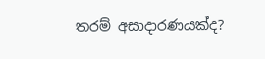තරම් අසාදාරණයක්ද?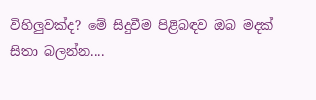විහිලුවක්ද? මේ සිදුවීම පිළිබඳව ඔබ මදක් සිතා බලන්න....